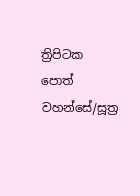ත්‍රිපිටක පොත් වහන්සේ/සූත්‍ර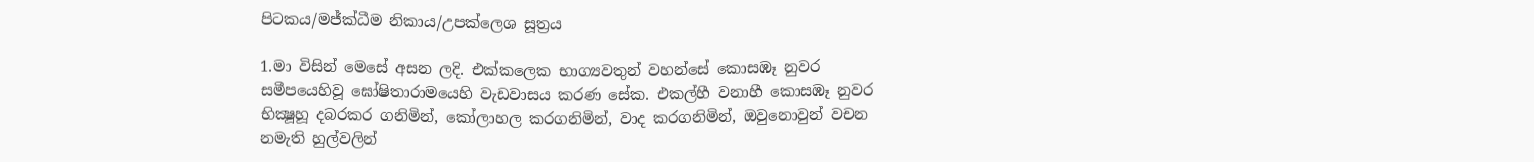පිටකය/මජ්ක්ධීම නිකාය/උපක්ලෙශ සූත්‍රය

1.මා විසින් මෙසේ අසන ලදි. එක්කලෙක භාග්‍යවතුන් වහන්සේ කොසඹෑ නුවර සමීපයෙහිවූ ඝෝෂිතාරාමයෙහි වැඩවාසය කරණ සේක. එකල්හී වනාහී කොසඹෑ නුවර භික්‍ෂූහූ දබරකර ගනිමින්, කෝලාහල කරගනිමින්, වාද කරගනිමින්, ඔවුනොවුන් වචන නමැති හුල්වලින්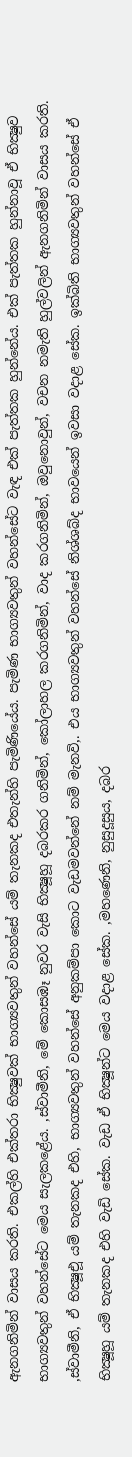ඇනගනිමින් වාසය කරති. එකල්හි එක්තරා භික්‍ෂුවක් භාග්‍යවතුන් වහන්සේ යම් තැනකද එතැන්හි පැමිණියේය. පැමිණ භාග්‍යවතුන් වහන්සේට වැඳ එක් පැත්තක හුන්නේය. එක් පැත්තක හුන්නාවූ ඒ භික්‍ෂුව භාග්‍යවතුන් වහන්සේට මෙය සැලකළේය. ,ස්වාමීනි, මේ කොසඹෑ නුවර වැසි භික්‍ෂූහූ දබරකර ගනිමින්, කෝලාහල කරගනිමින්, වාද කරගනිමින්, ඔවුනොවුන්, වචන නමැති හුල්වලින් ඇනගනිමින් වාසය කරති. ,ස්වාමීනි, ඒ භික්‍ෂූඑූ යම් තැනකද එහි, භාග්‍යවතුන් වහන්සේ අනුකම්පා කොට වැඩමවන්නේ නම් මැනවි,. එය භාග්‍යවතුන් වහන්සේ නිශ්ශබ්ද භාවයෙන් ඉවසා වදාළ සේක. ඉක්බිති භාග්‍යවතුන් වහන්සේ ඒ භික්‍ෂූහූ යම් තැනකද එහි වැඩි සේක. වැඩ ඒ භික්‍ෂූන්ට මෙය වදාළ සේක. ,මහණෙනි, නුසුදූසුය, දබර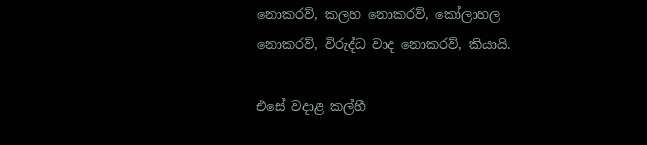නොකරව්, කලහ නොකරව්, කෝලාහල නොකරව්, විරුද්ධ වාද නොකරව්, කියායි.

එසේ වදාළ කල්හී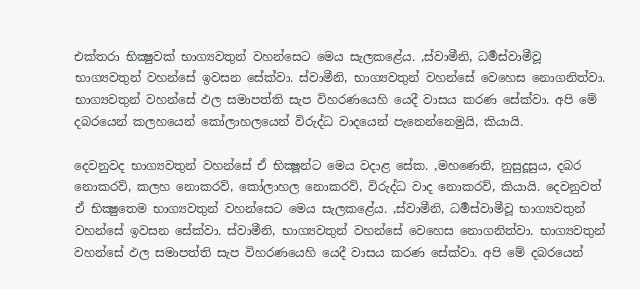එක්තරා භික්‍ෂුවක් භාග්‍යවතුන් වහන්සෙට මෙය සැලකළේය. ,ස්වාමීනි, ධර්‍මස්වාමීවූ භාග්‍යවතුන් වහන්සේ ඉවසන සේක්වා. ස්වාමීනි, භාග්‍යවතුන් වහන්සේ වෙහෙස නොගනිත්වා. භාග්‍යවතුන් වහන්සේ ඵල සමාපත්ති සැප විහරණයෙහි යෙදී වාසය කරණ සේක්වා. අපි මේ දබරයෙන් කලහයෙන් කෝලාහලයෙන් විරුද්ධ වාදයෙන් පැනෙන්නෙමුයි, කියායි.

දෙවනුවද භාග්‍යවතුන් වහන්සේ ඒ භික්‍ෂූන්ට මෙය වදාළ සේක. ,මහණෙනි, නුසුදූසුය, දබර නොකරව්, කලහ නොකරව්, කෝලාහල නොකරව්, විරුද්ධ වාද නොකරව්, කියායි. දෙවනුවත් ඒ භික්‍ෂුතෙම භාග්‍යවතුන් වහන්සෙට මෙය සැලකළේය. ,ස්වාමීනි, ධර්‍මස්වාමීවූ භාග්‍යවතුන් වහන්සේ ඉවසන සේක්වා. ස්වාමීනි, භාග්‍යවතුන් වහන්සේ වෙහෙස නොගනිත්වා. භාග්‍යවතුන් වහන්සේ ඵල සමාපත්ති සැප විහරණයෙහි යෙදී වාසය කරණ සේක්වා. අපි මේ දබරයෙන්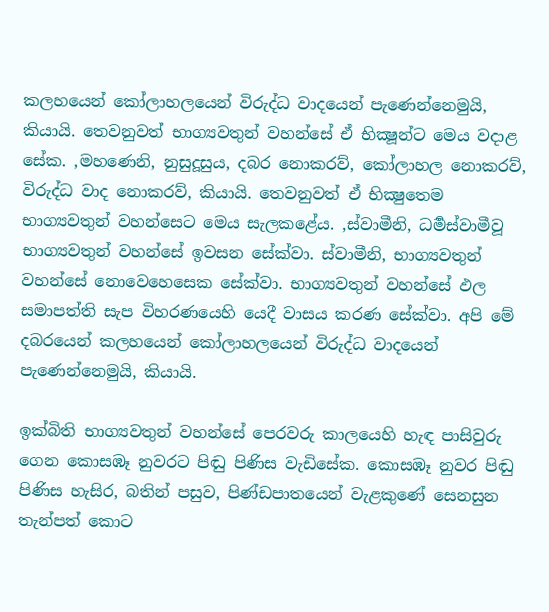කලහයෙන් කෝලාහලයෙන් විරුද්ධ වාදයෙන් පැණෙන්නෙමුයි, කියායි. තෙවනුවත් භාග්‍යවතුන් වහන්සේ ඒ භික්‍ෂූන්ට මෙය වදාළ සේක. ,මහණෙනි, නුසුදූසුය, දබර නොකරව්, කෝලාහල නොකරව්, විරුද්ධ වාද නොකරව්, කියායි. තෙවනුවත් ඒ භික්‍ෂුතෙම භාග්‍යවතුන් වහන්සෙට මෙය සැලකළේය. ,ස්වාමීනි, ධර්‍මස්වාමීවූ භාග්‍යවතුන් වහන්සේ ඉවසන සේක්වා. ස්වාමීනි, භාග්‍යවතුන් වහන්සේ නොවෙහෙසෙක සේක්වා. භාග්‍යවතුන් වහන්සේ ඵල සමාපත්ති සැප විහරණයෙහි යෙදී වාසය කරණ සේක්වා. අපි මේ දබරයෙන් කලහයෙන් කෝලාහලයෙන් විරුද්ධ වාදයෙන් පැණෙන්නෙමුයි, කියායි.

ඉක්බිති භාග්‍යවතුන් වහන්සේ පෙරවරු කාලයෙහි හැඳ පාසිවුරු ගෙන කොසඹෑ නුවරට පිඬු පිණිස වැඩිසේක. කොසඹෑ නුවර පිඬු පිණිස හැසිර, බතින් පසුව, පිණ්ඩපාතයෙන් වැළකුණේ සෙනසුන තැන්පත් කොට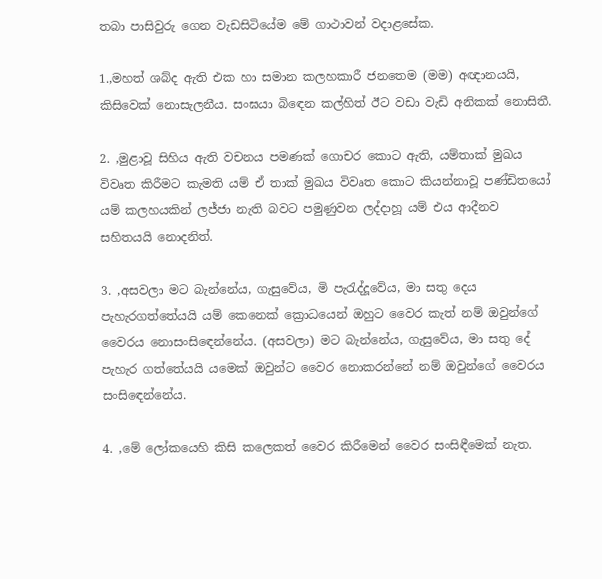තබා පාසිවුරු ගෙන වැඩසිටියේම මේ ගාථාවන් වදාළසේක.

1.,මහත් ශබ්ද ඇති එක හා සමාන කලහකාරී ජනතෙම (මම) අඥානයයි, කිසිවෙක් නොසැලනීය. සංඝයා බිඳෙන කල්හිත් ඊට වඩා වැඩි අනිකක් නොසිතී.

2. ,මුළාවූ සිහිය ඇති වචනය පමණක් ගොචර කොට ඇති, යම්තාක් මුඛය විවෘත කිරීමට කැමති යම් ඒ තාක් මුඛය විවෘත කොට කියන්නාවූ පණ්ඩිතයෝ යම් කලහයකින් ලජ්ජා නැති බවට පමුණුවන ලද්දාහූ යම් එය ආදීනව සහිතයයි නොදනිත්.

3. ,අසවලා මට බැන්නේය, ගැසුවේය, මි පැරැද්දූවේය, මා සතු දෙය පැහැරගත්තේයයි යම් කෙනෙක් ක්‍රොධයෙන් ඔහුට වෛර කැත් නම් ඔවුන්ගේ වෛරය නොසංසිඳෙන්නේය. (අසවලා) මට බැන්නේය, ගැසුවේය, මා සතු දේ පැහැර ගත්තේයයි යමෙක් ඔවුන්ට වෛර නොකරන්නේ නම් ඔවුන්ගේ වෛරය සංසිඳෙන්නේය.

4. ,මේ ලෝකයෙහි කිසි කලෙකත් වෛර කිරීමෙන් වෛර සංසිඳීමෙක් නැත.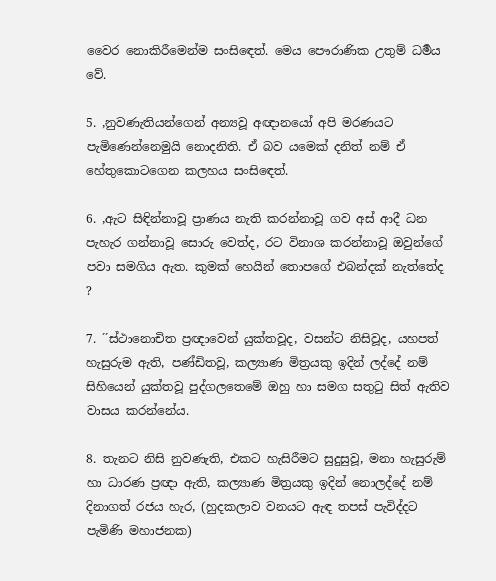වෛර නොකිරීමෙන්ම සංසිඳෙත්. මෙය පෞරාණික උතුම් ධර්‍මය වේ.

5. ,නුවණැතියන්ගෙන් අන්‍යවූ අඥානයෝ අපි මරණයට පැමිණෙන්නෙමුයි නොදනිති. ඒ බව යමෙක් දනිත් නම් ඒ හේතුකොටගෙන කලහය සංසිඳෙත්.

6. ,ඇට සිඳින්නාවූ ප්‍රාණය නැති කරන්නාවූ ගව අස් ආදී ධන පැහැර ගන්නාවූ සොරු වෙත්ද, රට විනාශ කරන්නාවූ ඔවුන්ගේ පවා සමගිය ඇත. කුමක් හෙයින් තොපගේ එබන්දක් නැත්තේද ?

7. ´´ස්ථානොචිත ප්‍රඥාවෙන් යුක්තවූද, වසන්ට නිසිවූද, යහපත් හැසුරුම ඇති, පණ්ඩිතවූ, කල්‍යාණ මිත්‍රයකු ඉදින් ලද්දේ නම් සිහියෙන් යුක්තවූ පුද්ගලතෙමේ ඔහු හා සමග සතුටු සිත් ඇතිව වාසය කරන්නේය.

8. තැනට නිසි නුවණැති, එකට හැසිරීමට සුදුසුවූ, මනා හැසුරුම් හා ධාරණ ප්‍රඥා ඇති, කල්‍යාණ මිත්‍රයකු ඉදින් නොලද්දේ නම් දිනාගත් රජය හැර, (හුදකලාව වනයට ඇඳ තපස් පැවිද්දට පැමිණි මහාජනක)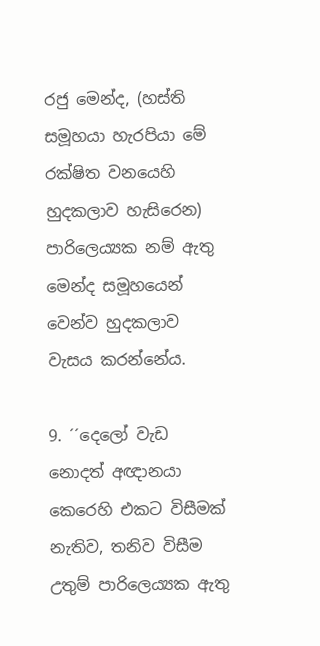රජු මෙන්ද, (හස්ති සමූහයා හැරපියා මේ රක්ෂිත වනයෙහි හුදකලාව හැසිරෙන) පාරිලෙය්‍යක නම් ඇතු මෙන්ද සමූහයෙන් වෙන්ව හුදකලාව වැසය කරන්නේය.

9. ´´දෙලෝ වැඩ නොදත් අඥානයා කෙරෙහි එකට විසීමක් නැතිව, තනිව විසීම උතුම් පාරිලෙය්‍යක ඇතු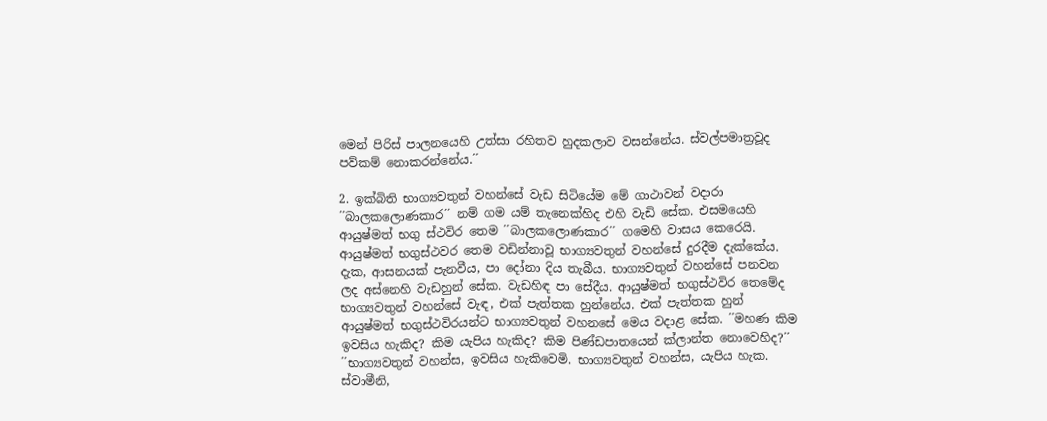මෙන් පිරිස් පාලනයෙහි උත්සා රහිතව හුදකලාව වසන්නේය. ස්වල්පමාත්‍රවූද පව්කම් නොකරන්නේය.´´

2. ඉක්බිති භාග්‍යවතුන් වහන්සේ වැඩ සිටියේම මේ ගාථාවන් වදාරා ´´බාලකලොණකාර´´ නම් ගම යම් තැනෙක්හිද එහි වැඩි සේක. එසමයෙහි ආයුෂ්මත් භගු ස්ථවිර තෙම ´´බාලකලොණකාර´´ ගමෙහි වාසය කෙරෙයි. ආයුෂ්මත් භගුස්ථවර තෙම වඩින්නාවූ භාග්‍යවතුන් වහන්සේ දුරදීම දැක්කේය. දැක, ආසනයක් පැනවීය, පා දෝනා දිය තැබීය. භාග්‍යවතුන් වහන්සේ පනවන ලද අස්නෙහි වැඩහුන් සේක. වැඩහිඳ පා සේදීය. ආයුෂ්මත් භගුස්ථවිර තෙමේද භාග්‍යවතුන් වහන්සේ වැඳ, එක් පැත්තක හුන්නේය. එක් පැත්තක හුන් ආයුෂ්මත් භගුස්ථවිරයන්ට භාග්‍යවතුන් වහනසේ මෙය වදාළ සේක. ´´මහණ කිම ඉවසිය හැකිද? කිම යැපිය හැකිද? කිම පිණ්ඩපාතයෙන් ක්ලාන්ත නොවෙහිද?´´ ´´භාග්‍යවතුන් වහන්ස, ඉවසිය හැකිවෙමි. භාග්‍යවතුන් වහන්ස, යැපිය හැක. ස්වාමීනි,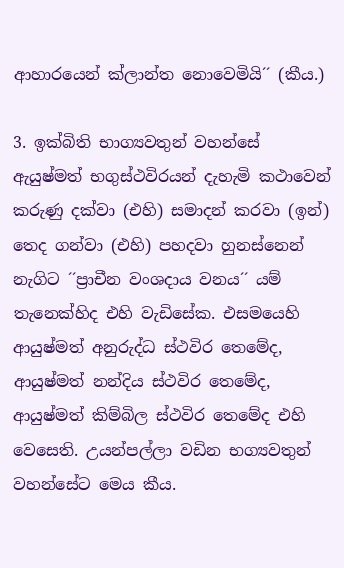ආහාරයෙන් ක්ලාන්ත නොවෙමියි´´ (කීය.)

3. ඉක්බිති භාග්‍යවතුන් වහන්සේ ඇයුෂ්මත් භගුස්ථවිරයන් දැහැමි කථාවෙන් කරුණු දක්වා (එහි) සමාදන් කරවා (ඉන්) තෙද ගන්වා (එහි) පහදවා හුනස්නෙන් නැගිට ´´ප්‍රාචීන වංශදාය වනය´´ යම් තැනෙක්හිද එහි වැඩිසේක. එසමයෙහි ආයුෂ්මත් අනුරුද්ධ ස්ථවිර තෙමේද, ආයුෂ්මත් නන්දිය ස්ථවිර තෙමේද, ආයුෂ්මත් කිම්බිල ස්ථවිර තෙමේද එහි වෙසෙති. උයන්පල්ලා වඩින භග්‍යවතුන් වහන්සේට මෙය කීය.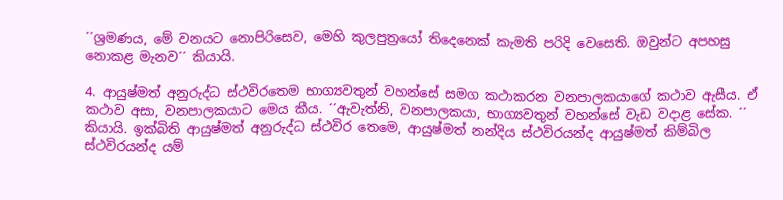´´ශ්‍රමණය, මේ වනයට නොපිරිසෙව, මෙහි කුලපුත්‍රයෝ තිදෙනෙක් කැමති පරිදි වෙසෙති. ඔවුන්ට අපහසු නොකළ මැනව´´ කියායි.

4. ආයුෂ්මත් අනුරුද්ධ ස්ථවිරතෙම භාග්‍යවතුන් වහන්සේ සමග කථාකරන වනපාලකයාගේ කථාව ඇසීය. ඒ කථාව අසා, වනපාලකයාට මෙය කීය. ´´ඇවැත්නි, වනපාලකයා, භාග්‍යවතුන් වහන්සේ වැඩ වදාළ සේක. ´´ කියායි. ඉක්බිති ආයුෂ්මත් අනුරුද්ධ ස්ථවිර තෙමෙ, ආයුෂ්මත් නන්දිය ස්ථවිරයන්ද ආයුෂ්මත් කිම්බිල ස්ථවිරයන්ද යම්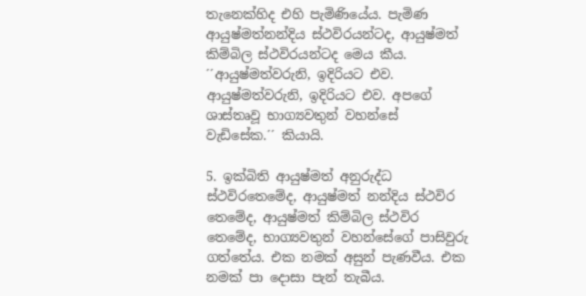තැනෙක්හිද එහි පැමිණියේය. පැමිණ ආයුෂ්මත්නන්දිය ස්ථවිරයන්ටද, ආයුෂ්මත් කිම්බිල ස්ථවිරයන්ටද මෙය කීය. ´´ආයුෂ්මත්වරුනි, ඉදිරියට එව. ආයුෂ්මත්වරුනි, ඉදිරියට එව. අපගේ ශාස්තෘවූ භාග්‍යවතුන් වහන්සේ වැඩිසේක.´´ කියායි.

5. ඉක්බිති ආයුෂ්මත් අනුරුද්ධ ස්ථවිරතෙමේද, ආයුෂ්මත් නන්දිය ස්ථවිර තෙමේද, ආයුෂ්මත් කිම්බිල ස්ථවිර තෙමේද, භාග්‍යවතුන් වහන්සේගේ පාසිවුරු ගත්තේය. එක නමක් අසුන් පැණවීය. එක නමක් පා දොසා පැන් තැබීය.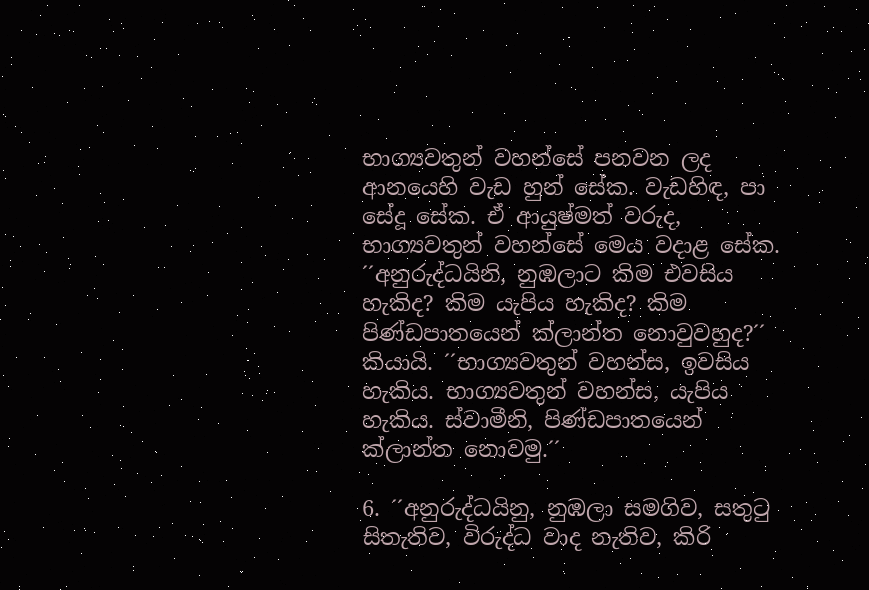භාග්‍යවතුන් වහන්සේ පනවන ලද ආනයෙහි වැඩ හුන් සේක. වැඩහිඳ, පා සේදූ සේක. ඒ ආයුෂ්මත් වරුද, භාග්‍යවතුන් වහන්සේ මෙය වදාළ සේක. ´´අනුරුද්ධයිනි, නුඹලාට කිම එවසිය හැකිද? කිම යැපිය හැකිද? කිම පිණ්ඩපාතයෙන් ක්ලාන්ත නොවුවහුද?´´ කියායි. ´´භාග්‍යවතුන් වහන්ස, ඉවසිය හැකිය. භාග්‍යවතුන් වහන්ස, යැපිය හැකිය. ස්වාමීනි, පිණ්ඩපාතයෙන් ක්ලාන්ත නොවමු.´´

6. ´´අනුරුද්ධයිනු, නුඹලා සමගිව, සතුටු සිතැතිව, විරුද්ධ වාද නැතිව, කිරි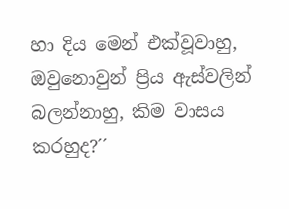හා දිය මෙන් එක්වූවාහු, ඔවුනොවුන් ප්‍රිය ඇස්වලින් බලන්නාහු, කිම වාසය කරහුද?´´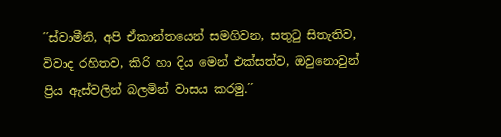´´ස්වාමීනි, අපි ඒකාන්තයෙන් සමගිවන, සතුටු සිතැතිව, විවාද රහිතව, කිරි හා දිය මෙන් එක්සත්ව, ඔවුනොවුන් ප්‍රිය ඇස්වලින් බලමින් වාසය කරමු.´´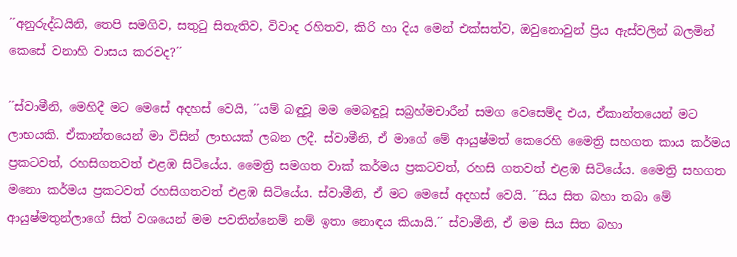´´අනුරුද්ධයිනි, තෙපි සමගිව, සතුටු සිතැතිව, විවාද රහිතව, කිරි හා දිය මෙන් එක්සත්ව, ඔවුනොවුන් ප්‍රිය ඇස්වලින් බලමින් කෙසේ වනාහි වාසය කරවද?´´

´´ස්වාමීනි, මෙහිදී මට මෙසේ අදහස් වෙයි, ´´යම් බඳුවූ මම මෙබඳුවූ සබ්‍රහ්මචාරීන් සමග වෙසෙම්ද එය, ඒකාන්තයෙන් මට ලාභයකි. ඒකාන්තයෙන් මා විසින් ලාභයක් ලබන ලදී. ස්වාමීනි, ඒ මාගේ මේ ආයුෂ්මත් කෙරෙහි මෛත්‍රි සහගත කාය කර්මය ප්‍රකටවත්, රහසිගතවත් එළඹ සිටියේය. මෛත්‍රි සමගත වාක් කර්මය ප්‍රකටවත්, රහසි ගතවත් එළඹ සිටියේය. මෛත්‍රි සහගත මනො කර්මය ප්‍රකටවත් රහසිගතවත් එළඹ සිටියේය. ස්වාමීනි, ඒ මට මෙසේ අදහස් වෙයි. ´´සිය සිත බහා තබා මේ ආයුෂ්මතුන්ලාගේ සිත් වශයෙන් මම පවතින්නෙම් නම් ඉතා නොඳය කියායි.´´ ස්වාමීනි, ඒ මම සිය සිත බහා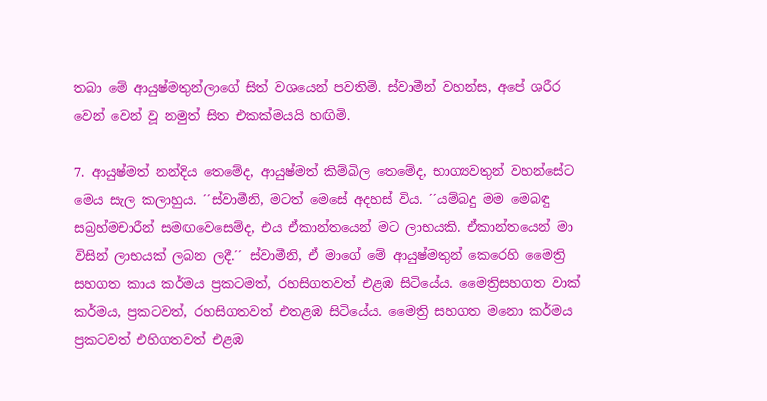තබා මේ ආයුෂ්මතුන්ලාගේ සිත් වශයෙන් පවතිමි. ස්වාමීන් වහන්ස, අපේ ශරීර වෙන් වෙන් වූ නමුත් සිත එකක්මයයි හඟිමි.

7. ආයුෂ්මත් නන්දිය තෙමේද, ආයුෂ්මත් කිම්බිල තෙමේද, භාග්‍යවතුන් වහන්සේට මෙය සැල කලාහුය. ´´ස්වාමීනි, මටත් මෙසේ අදහස් විය. ´´යම්බදු මම මෙබඳු සබ්‍රහ්මචාරීන් සමඟවෙසෙම්ද, එය ඒකාන්තයෙන් මට ලාභයකි. ඒකාන්තයෙන් මා විසින් ලාභයක් ලබන ලදී.´´ ස්වාමීනි, ඒ මාගේ මේ ආයුෂ්මතුන් කෙරෙහි මෛත්‍රි සහගත කාය කර්මය ප්‍රකටමත්, රහසිගතවත් එළඹ සිටියේය. මෛත්‍රිසහගත වාක් කර්මය, ප්‍රකටවත්, රහසිගතවත් එතළඹ සිටියේය. මෛත්‍රි සහගත මනො කර්මය ප්‍රකටවත් එහිගතවත් එළඹ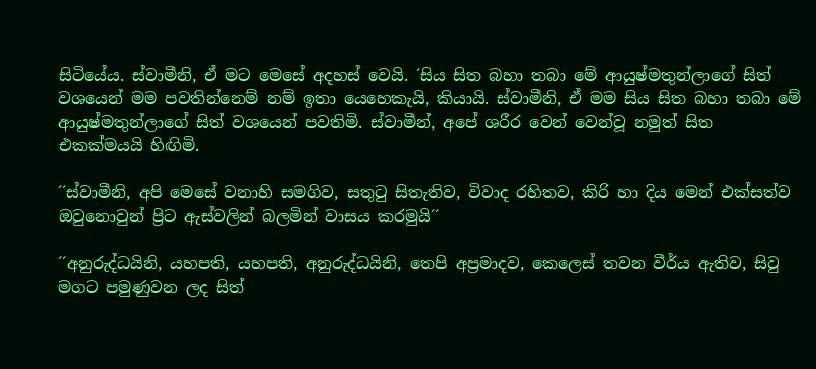සිටියේය. ස්වාමීනි, ඒ මට මෙසේ අදහස් වෙයි. ´සිය සිත බහා තබා මේ ආයුෂ්මතුන්ලාගේ සිත් වශයෙන් මම පවතින්නෙම් නම් ඉතා යෙහෙකැයි, කියායි. ස්වාමීනි, ඒ මම සිය සිත බහා තබා මේ ආයුෂ්මතුන්ලාගේ සිත් වශයෙන් පවතිමි. ස්වාමීන්, අපේ ශරීර වෙන් වෙන්වූ නමුත් සිත එකක්මයයි හිඟිමි.

´´ස්වාමීනි, අපි මෙසේ වනාහි සමගිව, සතුටු සිතැතිව, විවාද රහිතව, කිරි හා දිය මෙන් එක්සත්ව ඔවුනොවුන් ප්‍රිට ඇස්වලින් බලමින් වාසය කරමුයි´´

´´අනුරුද්ධයිනි, යහපති, යහපති, අනුරුද්ධයිනි, තෙපි අප්‍රමාදව, කෙලෙස් තවන වීර්ය ඇතිව, සිවු මගට පමුණුවන ලද සිත්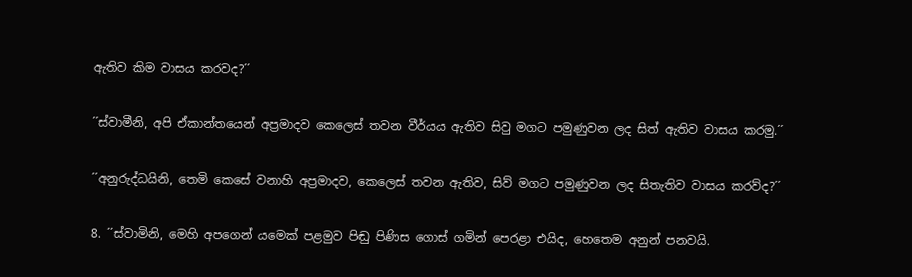ඇතිව කිම වාසය කරවද?´´

´´ස්වාමීනි, අපි ඒකාන්තයෙන් අප්‍රමාදව කෙලෙස් තවන වීර්යය ඇතිව සිවු මගට පමුණුවන ලද සිත් ඇතිව වාසය කරමු.´´

´´අනුරුද්ධයිනි, තෙමි කෙසේ වනාහි අප්‍රමාදව, කෙලෙස් තවන ඇතිව, සිව් මගට පමුණුවන ලද සිතැතිව වාසය කරව්ද?´´

8. ´´ස්වාමිනි, මෙහි අපගෙන් යමෙක් පළමුව පිඬු පිණිස ගොස් ගමින් පෙරළා එයිද, හෙතෙම අනුන් පනවයි.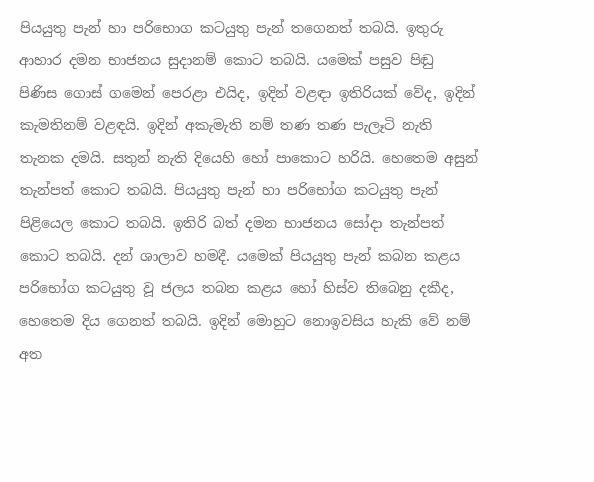පියයුතු පැන් හා පරිභොග කටයුතු පැන් තගෙනත් තබයි. ඉතුරු ආහාර දමන භාජනය සුදානම් කොට තබයි. යමෙක් පසුව පිඬු පිණිස ගොස් ගමෙන් පෙරළා එයිද, ඉදින් වළඳා ඉතිරියක් වේද, ඉදින් කැමතිනම් වළඳයි. ඉදින් අකැමැති නම් තණ තණ පැලෑටි නැති තැනක දමයි. සතුන් නැති දියෙහි හෝ පාකොට හරියි. හෙතෙම අසුන් තැන්පත් කොට තබයි. පියයුතු පැන් හා පරිභෝග කටයුතු පැන් පිළියෙල කොට තබයි. ඉතිරි බත් දමන භාජනය සෝදා තැන්පත් කොට තබයි. දන් ශාලාව හමදී. යමෙක් පියයුතු පැන් කබන කළය පරිභෝග කටයුතු වූ ජලය තබන කළය හෝ හිස්ව තිබෙනු දකීද, හෙතෙම දිය ගෙනත් තබයි. ඉදින් මොහුට නොඉවසිය හැකි වේ නම් අත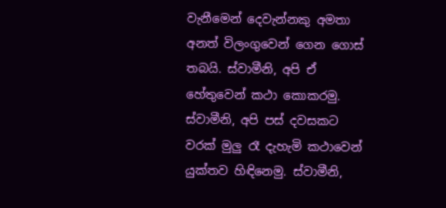වැනීමෙන් දෙවැන්නකු අමතා අනත් විලංගුවෙන් ගෙන ගොස් තබයි. ස්වාමීනි, අපි ඒ හේතුවෙන් කථා කොකරමු. ස්වාමීනි, අපි පස් දවසකට වරක් මුලු රෑ දැහැමි කථාවෙන් යුක්තව හිඳිනෙමු. ස්වාමීනි,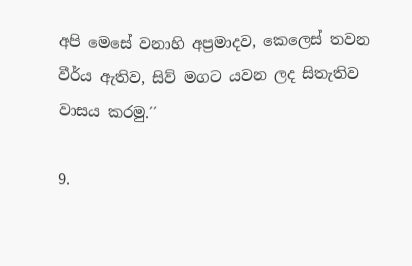අපි මෙසේ වනාහි අප්‍රමාදව, කෙලෙස් තවන වීර්ය ඇතිව, සිව් මගට යවන ලද සිතැතිව වාසය කරමු.´´

9.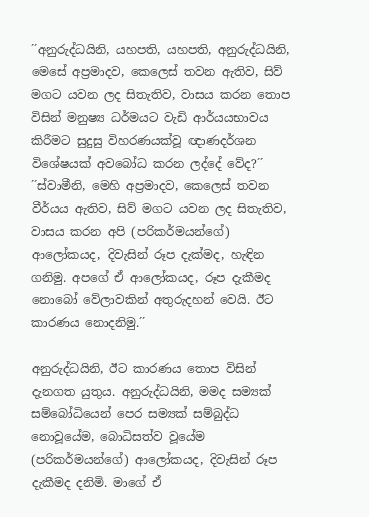´´අනුරුද්ධයිනි, යහපති, යහපති, අනුරුද්ධයිනි, මෙසේ අප්‍රමාදව, කෙලෙස් තවන ඇතිව, සිව් මගට යවන ලද සිතැතිව, වාසය කරන තොප විසින් මනුෂ්‍ය ධර්මයට වැඩි ආර්යයභාවය කිරීමට සුදුසු විහරණයක්වූ ඥාණදර්ශන විශේෂයක් අවබෝධ කරන ලද්දේ වේද?´´ ´´ස්වාමීනි, මෙහි අප්‍රමාදව, කෙලෙස් තවන වීර්යය ඇතිව, සිව් මගට යවන ලද සිතැතිව, වාසය කරන අපි (පරිකර්මයන්ගේ) ආලෝකයද, දිවැසින් රූප දැක්මද, හැඳින ගනිමු. අපගේ ඒ ආලෝකයද, රූප දැකීමද නොබෝ වේලාවකින් අතුරුදහන් වෙයි. ඊට කාරණය නොදනිමු.´´

අනුරුද්ධයිනි, ඊට කාරණය තොප විසින් දැනගත යුතුය. අනුරුද්ධයිනි, මමද සම්‍යක් සම්බෝධියෙන් පෙර සම්‍යක් සම්බුද්ධ නොවූයේම, බොධිසත්ව වූයේම (පරිකර්මයන්ගේ) ආලෝකයද, දිවැසින් රූප දැකීමද දනිමි. මාගේ ඒ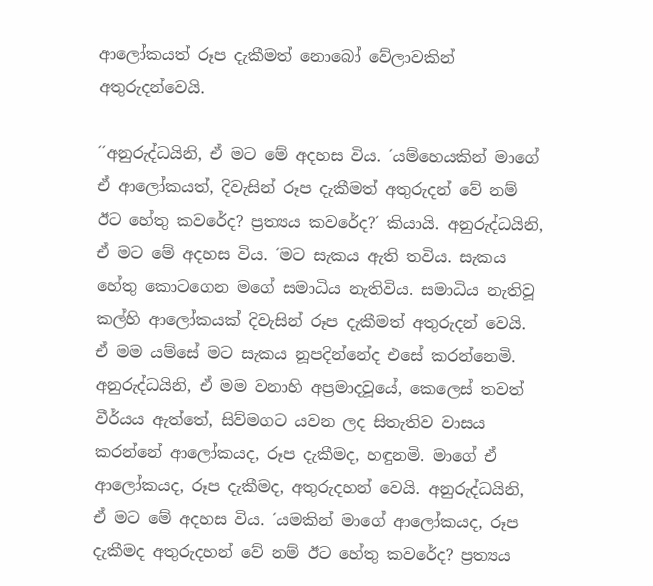ආලෝකයත් රූප දැකීමත් නොබෝ වේලාවකින් අතුරුදන්වෙයි.

´´අනුරුද්ධයිනි, ඒ මට මේ අදහස විය. ´යම්හෙයකින් මාගේ ඒ ආලෝකයත්, දිවැසින් රූප දැකීමත් අතුරුදන් වේ නම් ඊට හේතු කවරේද? ප්‍රත්‍යය කවරේද?´ කියායි. අනුරුද්ධයිනි, ඒ මට මේ අදහස විය. ´මට සැකය ඇති තවිය. සැකය හේතු කොටගෙන මගේ සමාධිය නැතිවිය. සමාධිය නැතිවූ කල්හි ආලෝකයක් දිවැසින් රූප දැකීමත් අතුරුදන් වෙයි. ඒ මම යම්සේ මට සැකය නූපදින්නේද එසේ කරන්නෙමි. අනුරුද්ධයිනි, ඒ මම වනාහි අප්‍රමාදවූයේ, කෙලෙස් තවත් වීර්යය ඇත්තේ, සිව්මගට යවන ලද සිතැතිව වාසය කරන්නේ ආලෝකයද, රූප දැකීමද, හඳුනමි. මාගේ ඒ ආලෝකයද, රූප දැකීමද, අතුරුදහන් වෙයි. අනුරුද්ධයිනි, ඒ මට මේ අදහස විය. ´යමකින් මාගේ ආලෝකයද, රූප දැකීමද අතුරුදහන් වේ නම් ඊට හේතු කවරේද? ප්‍රත්‍යය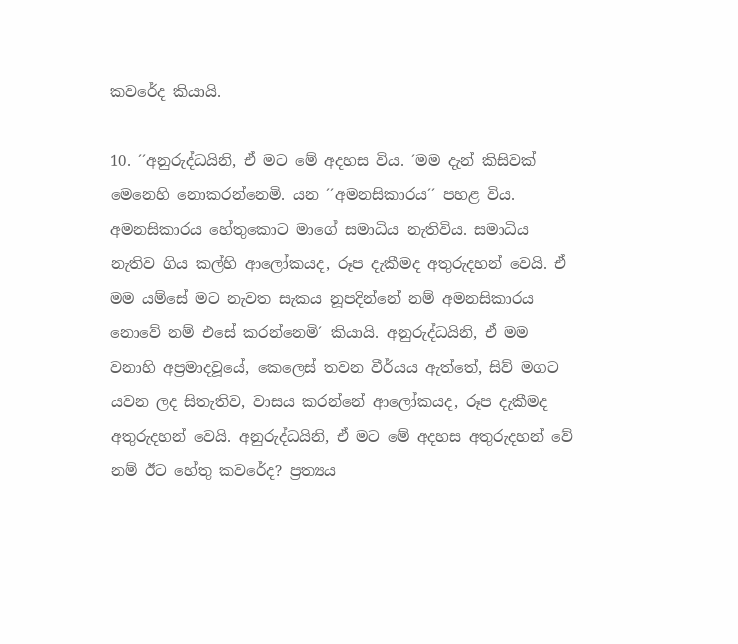කවරේද කියායි.

10. ´´අනුරුද්ධයිනි, ඒ මට මේ අදහස විය. ´මම දැන් කිසිවක් මෙනෙහි නොකරන්නෙමි. යන ´´අමනසිකාරය´´ පහළ විය. අමනසිකාරය හේතුකොට මාගේ සමාධිය නැතිවිය. සමාධිය නැතිව ගිය කල්හි ආලෝකයද, රූප දැකීමද අතුරුදහන් වෙයි. ඒ මම යම්සේ මට නැවත සැකය නූපදින්නේ නම් අමනසිකාරය නොවේ නම් එසේ කරන්නෙමි´ කියායි. අනුරුද්ධයිනි, ඒ මම වනාහි අප්‍රමාදවූයේ, කෙලෙස් තවන වීර්යය ඇත්තේ, සිව් මගට යවන ලද සිතැතිව, වාසය කරන්නේ ආලෝකයද, රූප දැකීමද අතුරුදහන් වෙයි. අනුරුද්ධයිනි, ඒ මට මේ අදහස අතුරුදහන් වේ නම් ඊට හේතු කවරේද? ප්‍රත්‍යය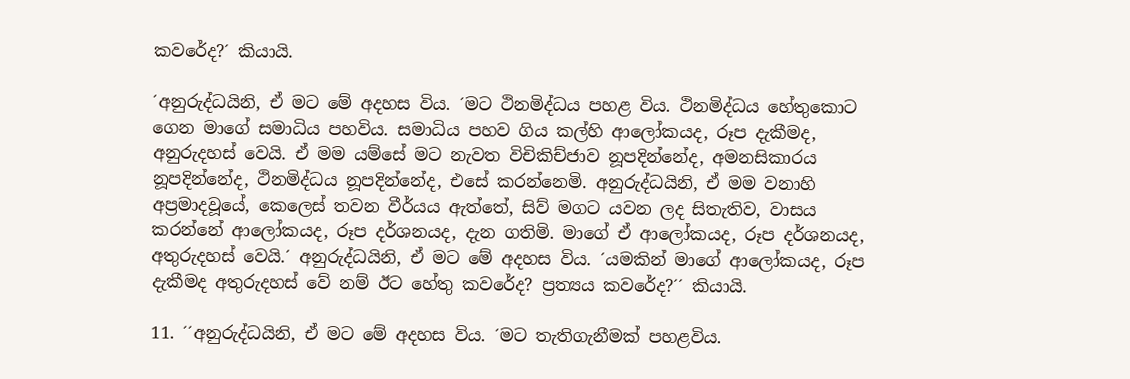කවරේද?´ කියායි.

´අනුරුද්ධයිනි, ඒ මට මේ අදහස විය. ´මට ථිනමිද්ධය පහළ විය. ථිනමිද්ධය හේතුකොට ගෙන මාගේ සමාධිය පහවිය. සමාධිය පහව ගිය කල්හි ආලෝකයද, රූප දැකීමද, අනුරුදහස් වෙයි. ඒ මම යම්සේ මට නැවත විචිකිච්ජාව නූපදින්නේද, අමනසිකාරය නූපදින්නේද, ථිනමිද්ධය නූපදින්නේද, එසේ කරන්නෙමි. අනුරුද්ධයිනි, ඒ මම වනාහි අප්‍රමාදවූයේ, කෙලෙස් තවන වීර්යය ඇත්තේ, සිව් මගට යවන ලද සිතැතිව, වාසය කරන්නේ ආලෝකයද, රූප දර්ශනයද, දැන ගතිමි. මාගේ ඒ ආලෝකයද, රූප දර්ශනයද, අතුරුදහස් වෙයි.´ අනුරුද්ධයිනි, ඒ මට මේ අදහස විය. ´යමකින් මාගේ ආලෝකයද, රූප දැකීමද අතුරුදහස් වේ නම් ඊට හේතු කවරේද? ප්‍රත්‍යය කවරේද?´´ කියායි.

11. ´´අනුරුද්ධයිනි, ඒ මට මේ අදහස විය. ´මට තැතිගැනීමක් පහළවිය.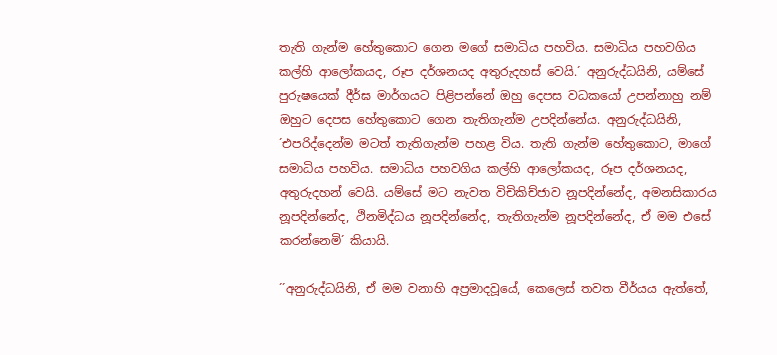තැති ගැන්ම හේතුකොට ගෙන මගේ සමාධිය පහවිය. සමාධිය පහවගිය කල්හි ආලෝකයද, රූප දර්ශනයද අතුරුදහස් වෙයි.´ අනුරුද්ධයිනි, යම්සේ පුරුෂයෙක් දීර්ඝ මාර්ගයට පිළිපන්නේ ඔහු දෙපස වධකයෝ උපන්නාහු නම් ඔහුට දෙපස හේතුකොට ගෙන තැතිගැන්ම උපදින්නේය. අනුරුද්ධයිනි, ´එපරිද්දෙන්ම මටත් තැතිගැන්ම පහළ විය. තැති ගැන්ම හේතුකොට, මාගේ සමාධිය පහවිය. සමාධිය පහවගිය කල්හි ආලෝකයද, රූප දර්ශනයද, අතුරුදහන් වෙයි. යම්සේ මට නැවත විචිකිච්ජාව නූපදින්නේද, අමනසිකාරය නූපදින්නේද, ථිනමිද්ධය නූපදින්නේද, තැතිගැන්ම නූපදින්නේද, ඒ මම එසේ කරන්නෙමි´ කියායි.

´´අනුරුද්ධයිනි, ඒ මම වනාහි අප්‍රමාදවූයේ, කෙලෙස් තවත වීර්යය ඇත්තේ,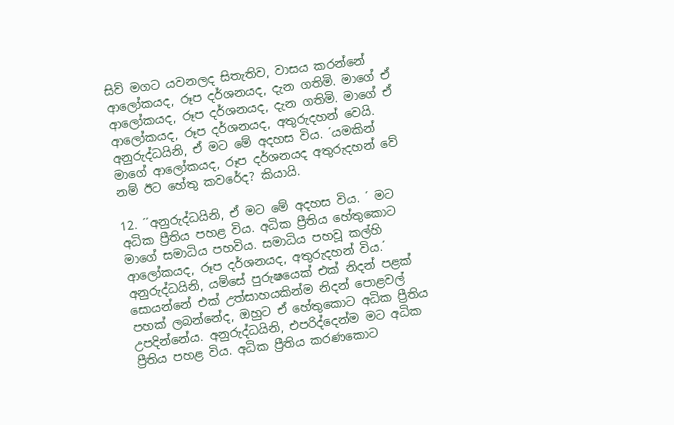සිව් මගට යවනලද සිතැතිව, වාසය කරන්නේ ආලෝකයද, රූප දර්ශනයද, දැන ගතිමි. මාගේ ඒ ආලෝකයද, රූප දර්ශනයද, දැන ගතිමි. මාගේ ඒ ආලෝකයද, රූප දර්ශනයද, අතුරුදහන් වෙයි. අනුරුද්ධයිනි, ඒ මට මේ අදහස විය. ´යමකින් මාගේ ආලෝකයද, රූප දර්ශනයද අතුරුදහන් වේ නම් ඊට හේතු කවරේද? කියායි.

12. ´´අනුරුද්ධයිනි, ඒ මට මේ අදහස විය. ´ මට අධික ප්‍රීතිය පහළ විය. අධික ප්‍රීතිය හේතුකොට මාගේ සමාධිය පහවිය. සමාධිය පහවූ කල්හි ආලෝකයද, රූප දර්ශනයද, අතුරුදහන් විය.´ අනුරුද්ධයිනි, යම්සේ පුරුෂයෙක් එක් නිදන් පළක් සොයන්නේ එක් උත්සාහයකින්ම නිදන් පොළවල් පහක් ලබන්නේද, ඔහුට ඒ හේතුකොට අධික ප්‍රීතිය උපදින්නේය. අනුරුද්ධයිනි, එපරිද්දෙන්ම මට අධික ප්‍රීතිය පහළ විය. අධික ප්‍රීතිය කරණකොට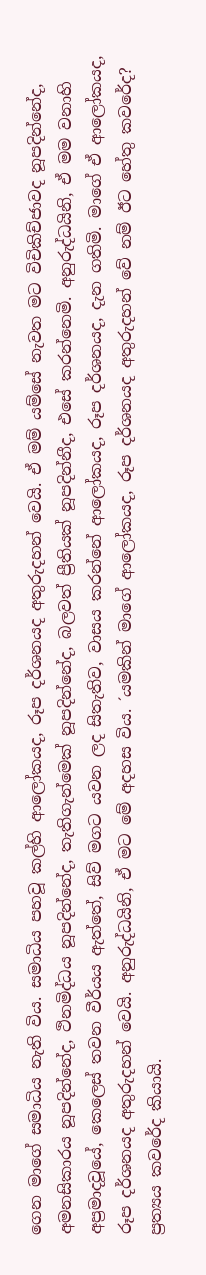ගෙන මාගේ සමාධිය නැති විය. සමාධිය පහවූ කල්හි ආලෝකයද, රූප දර්ශනයද අතුරුදහන් වෙයි. ඒ මම් යම්සේ නැවත මට විචිකිච්ජාවද නූපදින්නේද, අමනසිකාරය නූපදින්නේද, ථිනමිද්ධය නූපදින්නේද, තැතිගැන්මෙක් නූපදින්නේද, බලවත් ප්‍රීතියක් නූපදින්නීද, එසේ කරන්නෙමි. අනුරුද්ධයිනි, ඒ මම වනාහි අප්‍රමාදවූයේ, කෙලෙස් තවන වීර්යය ඇත්තේ, සිව් මගට යවන ලද සිතැතිව, වාසය කරන්නේ ආලෝකයද, රූප දර්ශනයද, දැන ගතිමි. මාගේ ඒ ආලෝකයද, රූප දර්ශනයද අතුරුදහන් වෙයි. අනුරුද්ධයිනි, ඒ මට මේ අදහස විය. ´යමකින් මාගේ ආලෝකයද, රූප දර්ශනයද අතුරුදහන් වේ නම් ඊට හේතු කවරේද? ප්‍රත්‍යය කවරේද කියායි.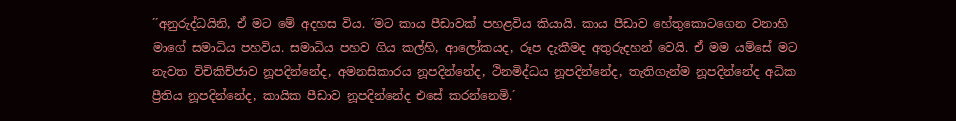´´අනුරුද්ධයිනි, ඒ මට මේ අදහස විය. ´මට කාය පීඩාවක් පහළවිය කියායි. කාය පීඩාව හේතුකොටගෙන වනාහි මාගේ සමාධිය පහවිය. සමාධිය පහව ගිය කල්හි, ආලෝකයද, රූප දැකීමද අතුරුදහන් වෙයි. ඒ මම යම්සේ මට නැවත විචිකිච්ජාව නූපදින්නේද, අමනසිකාරය නූපදින්නේද, ථිනමිද්ධය නූපදින්නේද, තැතිගැන්ම නූපදින්නේද අධික ප්‍රීතිය නූපදින්නේද, කායික පීඩාව නූපදින්නේද එසේ කරන්නෙමි.´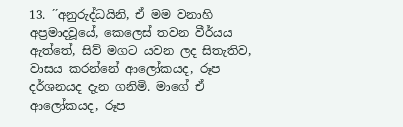13. ´´අනුරුද්ධයිනි, ඒ මම වනාහි අප්‍රමාදවූයේ, කෙලෙස් තවන වීර්යය ඇත්තේ, සිව් මගට යවන ලද සිතැතිව, වාසය කරන්නේ ආලෝකයද, රූප දර්ශනයද දැන ගනිමි. මාගේ ඒ ආලෝකයද, රූප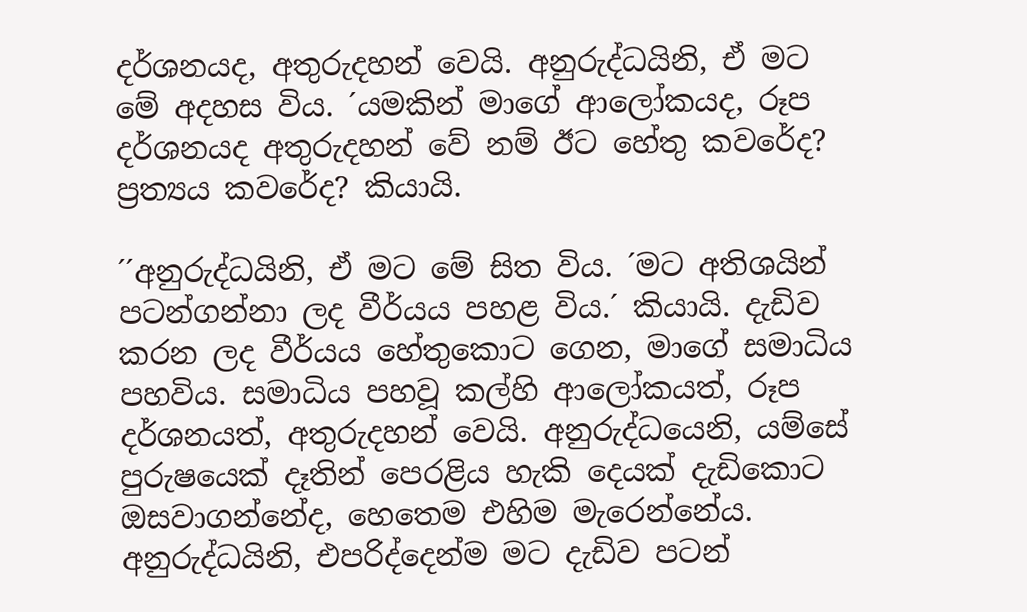දර්ශනයද, අතුරුදහන් වෙයි. අනුරුද්ධයිනි, ඒ මට මේ අදහස විය. ´යමකින් මාගේ ආලෝකයද, රූප දර්ශනයද අතුරුදහන් වේ නම් ඊට හේතු කවරේද? ප්‍රත්‍යය කවරේද? කියායි.

´´අනුරුද්ධයිනි, ඒ මට මේ සිත විය. ´මට අතිශයින් පටන්ගන්නා ලද වීර්යය පහළ විය.´ කියායි. දැඩිව කරන ලද වීර්යය හේතුකොට ගෙන, මාගේ සමාධිය පහවිය. සමාධිය පහවූ කල්හි ආලෝකයත්, රූප දර්ශනයත්, අතුරුදහන් වෙයි. අනුරුද්ධයෙනි, යම්සේ පුරුෂයෙක් දෑතින් පෙරළිය හැකි දෙයක් දැඩිකොට ඔසවාගන්නේද, හෙතෙම එහිම මැරෙන්නේය. අනුරුද්ධයිනි, එපරිද්දෙන්ම මට දැඩිව පටන්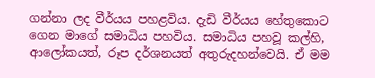ගන්නා ලද වීර්යය පහළවිය. දැඩි වීර්යය හේතුකොට ගෙන මාගේ සමාධිය පහවිය. සමාධිය පහවූ කල්හි, ආලෝකයත්, රූප දර්ශනයත් අතුරුදහන්වෙයි. ඒ මම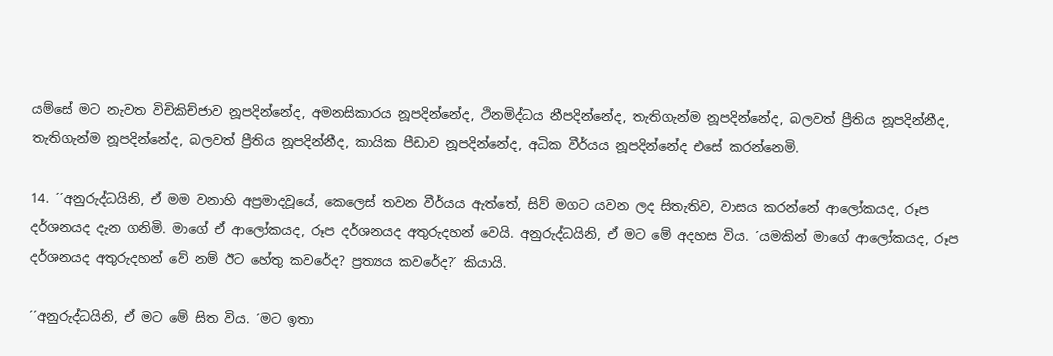යම්සේ මට නැවත විචිකිච්ජාව නූපදින්නේද, අමනසිකාරය නූපදින්නේද, ථිනමිද්ධය නීපදින්නේද, තැතිගැන්ම නූපදින්නේද, බලවත් ප්‍රීතිය නූපදින්නීද, තැතිගැන්ම නූපදින්නේද, බලවත් ප්‍රීතිය නූපදින්නීද, කායික පීඩාව නූපදින්නේද, අධික වීර්යය නූපදින්නේද එසේ කරන්නෙමි.

14. ´´අනුරුද්ධයිනි, ඒ මම වනාහි අප්‍රමාදවූයේ, කෙලෙස් තවන වීර්යය ඇත්තේ, සිව් මගට යවන ලද සිතැතිව, වාසය කරන්නේ ආලෝකයද, රූප දර්ශනයද දැන ගනිමි. මාගේ ඒ ආලෝකයද, රූප දර්ශනයද අතුරුදහන් වෙයි. අනුරුද්ධයිනි, ඒ මට මේ අදහස විය. ´යමකින් මාගේ ආලෝකයද, රූප දර්ශනයද අතුරුදහන් වේ නම් ඊට හේතු කවරේද? ප්‍රත්‍යය කවරේද?´ කියායි.

´´අනුරුද්ධයිනි, ඒ මට මේ සිත විය. ´මට ඉතා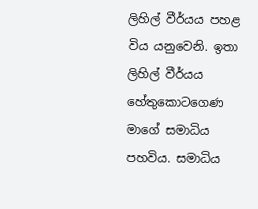ලිහිල් වීර්යය පහළ විය යනුවෙනි. ඉතා ලිහිල් වීර්යය හේතුකොටගෙණ මාගේ සමාධිය පහවිය. සමාධිය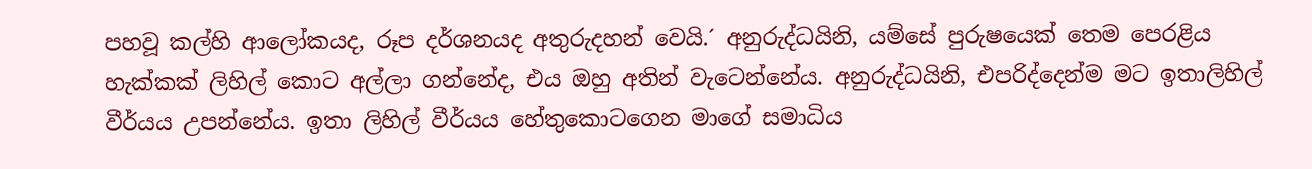පහවූ කල්හි ආලෝකයද, රූප දර්ශනයද අතුරුදහන් වෙයි.´ අනුරුද්ධයිනි, යම්සේ පුරුෂයෙක් තෙම පෙරළිය හැක්කක් ලිහිල් කොට අල්ලා ගන්නේද, එය ඔහු අතින් වැටෙන්නේය. අනුරුද්ධයිනි, එපරිද්දෙන්ම මට ඉතාලිහිල් වීර්යය උපන්නේය. ඉතා ලිහිල් වීර්යය හේතුකොටගෙන මාගේ සමාධිය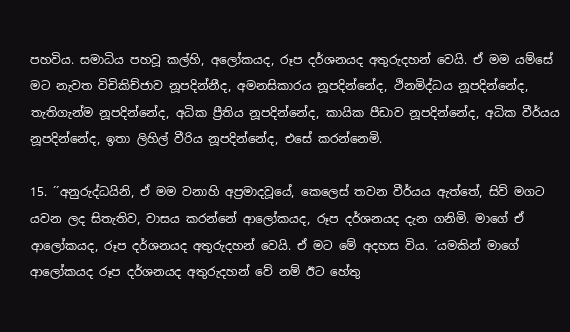පහවිය. සමාධිය පහවූ කල්හි, අලෝකයද, රූප දර්ශනයද අතුරුදහන් වෙයි. ඒ මම යම්සේ මට නැවත විචිකිච්ජාව නූපදින්නීද, අමනසිකාරය නූපදින්නේද, ථිනමිද්ධය නූපදින්නේද, තැතිගැන්ම නූපදින්නේද, අධික ප්‍රීතිය නූපදින්නේද, කායික පීඩාව නූපදින්නේද, අධික වීර්යය නූපදින්නේද, ඉතා ලිහිල් වීරිය නූපදින්නේද, එසේ කරන්නෙමි.

15. ´´අනුරුද්ධයිනි, ඒ මම වනාහි අප්‍රමාදවූයේ, කෙලෙස් තවන වීර්යය ඇත්තේ, සිව් මගට යවන ලද සිතැතිව, වාසය කරන්නේ ආලෝකයද, රූප දර්ශනයද දැන ගනිමි. මාගේ ඒ ආලෝකයද, රූප දර්ශනයද අතුරුදහන් වෙයි. ඒ මට මේ අදහස විය. ´යමකින් මාගේ ආලෝකයද රූප දර්ශනයද අතුරුදහන් වේ නම් ඊට හේතු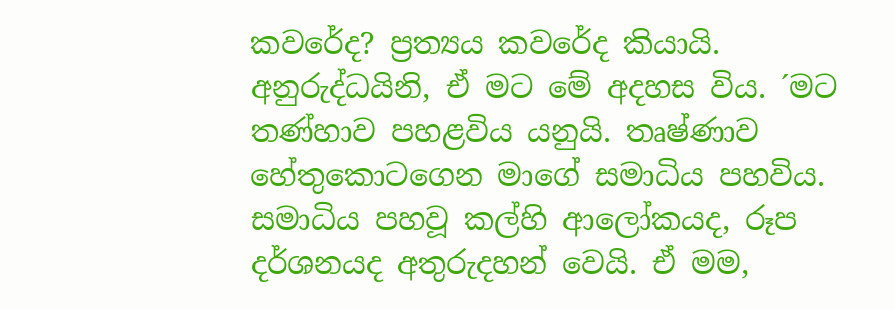කවරේද? ප්‍රත්‍යය කවරේද කියායි. අනුරුද්ධයිනි, ඒ මට මේ අදහස විය. ´මට තණ්හාව පහළවිය යනුයි. තෘෂ්ණාව හේතුකොටගෙන මාගේ සමාධිය පහවිය. සමාධිය පහවූ කල්හි ආලෝකයද, රූප දර්ශනයද අතුරුදහන් වෙයි. ඒ මම,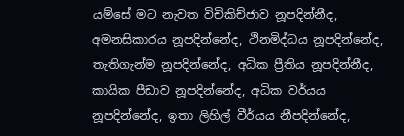යම්සේ මට නැවත විචිකිච්ජාව නූපදින්නීද, අමනසිකාරය නූපදින්නේද, ථිනමිද්ධය නූපදින්නේද, තැතිගැන්ම නූපදින්නේද, අධික ප්‍රීතිය නූපදින්නීද, කායික පීඩාව නූපදින්නේද, අධික වර්යය නූපදින්නේද, ඉතා ලිහිල් වීර්යය නීපදින්නේද,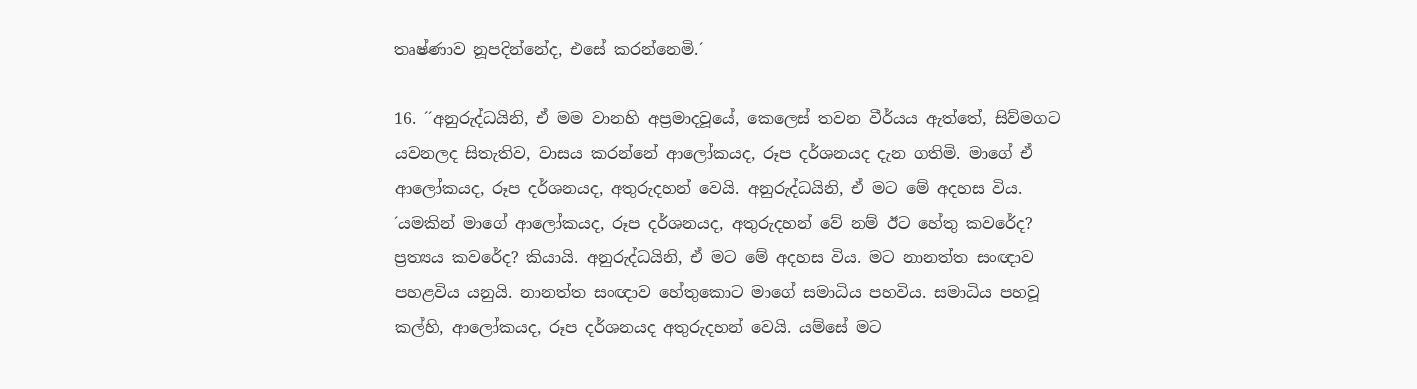තෘෂ්ණාව නූපදින්නේද, එසේ කරන්නෙමි.´

16. ´´අනුරුද්ධයිනි, ඒ මම වානහි අප්‍රමාදවූයේ, කෙලෙස් තවන වීර්යය ඇත්තේ, සිව්මගට යවනලද සිතැතිව, වාසය කරන්නේ ආලෝකයද, රූප දර්ශනයද දැන ගතිමි. මාගේ ඒ ආලෝකයද, රූප දර්ශනයද, අතුරුදහන් වෙයි. අනුරුද්ධයිනි, ඒ මට මේ අදහස විය. ´යමකින් මාගේ ආලෝකයද, රූප දර්ශනයද, අතුරුදහන් වේ නම් ඊට හේතු කවරේද? ප්‍රත්‍යය කවරේද? කියායි. අනුරුද්ධයිනි, ඒ මට මේ අදහස විය. මට නානත්ත සංඥාව පහළවිය යනුයි. නානත්ත සංඥාව හේතුකොට මාගේ සමාධිය පහවිය. සමාධිය පහවූ කල්හි, ආලෝකයද, රූප දර්ශනයද අතුරුදහන් වෙයි. යම්සේ මට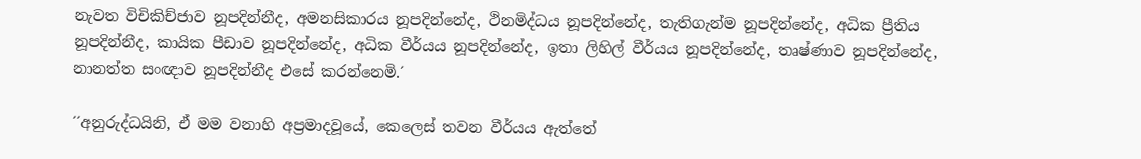නැවත විචිකිච්ජාව නූපදින්නීද, අමනසිකාරය නූපදින්නේද, ථිනමිද්ධය නූපදින්නේද, තැතිගැන්ම නූපදින්නේද, අධික ප්‍රීතිය නූපදින්නීද, කායික පීඩාව නූපදින්නේද, අධික වීර්යය නූපදින්නේද, ඉතා ලිහිල් වීර්යය නූපදින්නේද, තෘෂ්ණාව නූපදින්නේද, නානත්ත සංඥාව නූපදින්නීද එසේ කරන්නෙමි.´

´´අනුරුද්ධයිනි, ඒ මම වනාහි අප්‍රමාදවූයේ, කෙලෙස් තවන වීර්යය ඇත්තේ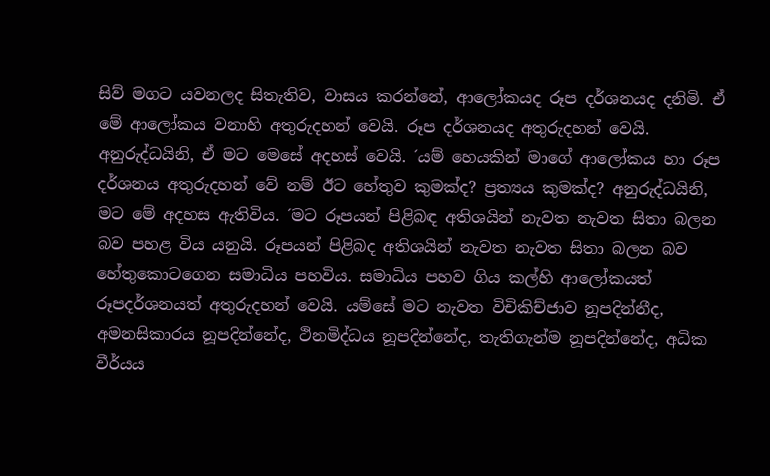සිව් මගට යවනලද සිතැතිව, වාසය කරන්නේ, ආලෝකයද රූප දර්ශනයද දනිමි. ඒ මේ ආලෝකය වනාහි අතුරුදහන් වෙයි. රූප දර්ශනයද අතුරුදහන් වෙයි. අනුරුද්ධයිනි, ඒ මට මෙසේ අදහස් වෙයි. ´යම් හෙයකින් මාගේ ආලෝකය හා රූප දර්ශනය අතුරුදහන් වේ නම් ඊට හේතුව කුමක්ද? ප්‍රත්‍යය කුමක්ද? අනුරුද්ධයිනි, මට මේ අදහස ඇතිවිය. ´මට රූපයන් පිළිබඳ අතිශයින් නැවත නැවත සිතා බලන බව පහළ විය යනුයි. රූපයන් පිළිබද අතිශයින් නැවත නැවත සිතා බලන බව හේතුකොටගෙන සමාධිය පහවිය. සමාධිය පහව ගිය කල්හි ආලෝකයත් රූපදර්ශනයත් අතුරුදහන් වෙයි. යම්සේ මට නැවත විචිකිච්ජාව නූපදින්නීද, අමනසිකාරය නූපදින්නේද, ථිනමිද්ධය නූපදින්නේද, තැතිගැන්ම නූපදින්නේද, අධික වීර්යය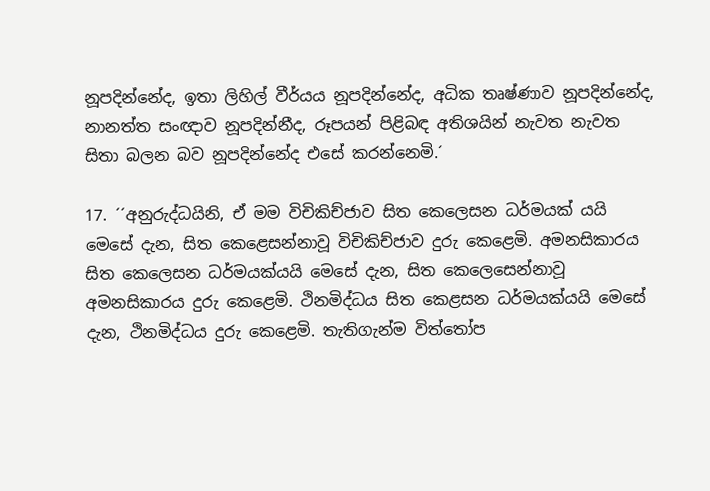නූපදින්නේද, ඉතා ලිහිල් වීර්යය නූපදින්නේද, අධික තෘෂ්ණාව නූපදින්නේද, නානත්ත සංඥාව නූපදින්නීද, රූපයන් පිළිබඳ අතිශයින් නැවත නැවත සිතා බලන බව නූපදින්නේද එසේ කරන්නෙමි.´

17. ´´අනුරුද්ධයිනි, ඒ මම විචිකිච්ජාව සිත කෙලෙසන ධර්මයක් යයි මෙසේ දැන, සිත කෙළෙසන්නාවූ විචිකිච්ජාව දුරු කෙළෙමි. අමනසිකාරය සිත කෙලෙසන ධර්මයක්යයි මෙසේ දැන, සිත කෙලෙසෙන්නාවූ අමනසිකාරය දුරු කෙළෙමි. ථිනමිද්ධය සිත කෙළසන ධර්මයක්යයි මෙසේ දැන, ථිනමිද්ධය දුරු කෙළෙමි. තැතිගැන්ම විත්තෝප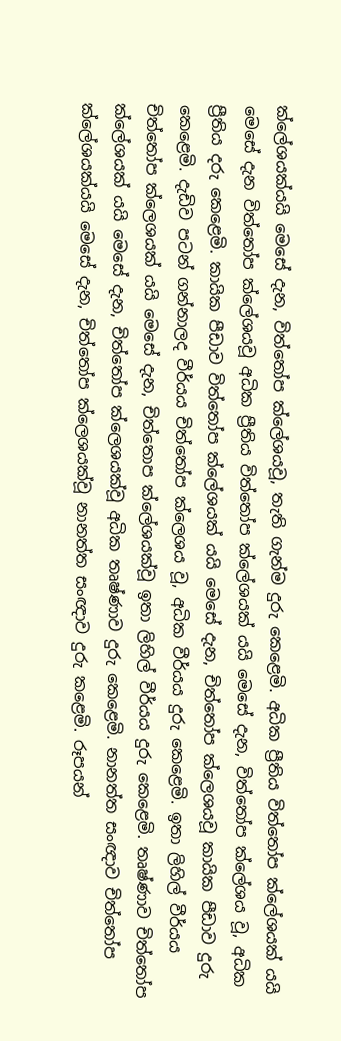ක්ලේශයක්යයි මෙසේ දැන, විත්තෝප ක්ලේශයවූ, තැති ගැන්ම දුරු කෙළෙමි. අධික ප්‍රීතිය විත්තෝප ක්ලේශයක් යයි මෙසේ දැන විත්තෝප ක්ලේශයවූ අධික ප්‍රීතිය විත්තෝප ක්ලේශයක් යයි මෙසේ දැන, විත්තෝප ක්ලේශය වූ, අධික ප්‍රීතිය දරු කෙළෙමි. කායික පීඩාව විත්තෝප ක්ලේශයක් යයි මෙසේ දැන, චිත්තෝප ක්ලෙශයවූ කායික පීඩාව දුරු කෙළෙමි. දැඩිව පටන් ගන්නාලද වීර්යය චිත්තෝප ක්ලෙශය වූ, අධික වීර්යය දුරු කෙළෙමි. ඉතා ලිහිල් වීර්යය චිත්තෝප ක්ලෙශයක් යයි මෙසේ දැන, චිත්තොප ක්ලේශයක්වූ ඉතා ලිහිල් වීර්යය දුරු කෙළෙමි. තෘෂ්ණාව චිත්තෝප ක්ලේශයක් යයි මෙසේ දැන, චිත්තෝප ක්ලෙශයක්වූ අධික තෘෂ්ණාව දුරු කෙළෙමි. නානත්ත සංඥාව චිත්තෝප ක්ලේශයක්යයි මෙසේ දැන, චිත්තෝප ක්ලෙශයක්වූ නානත්ත සංඥාව දුරු කළෙමි. රූපයන්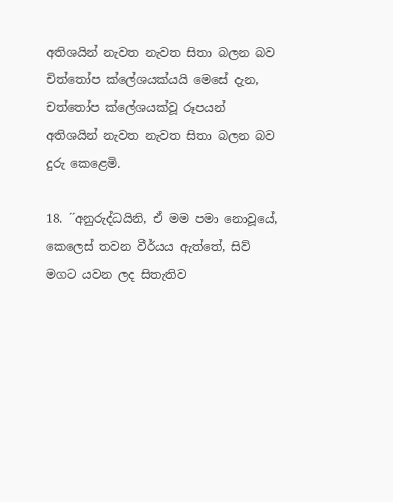අතිශයින් නැවත නැවත සිතා බලන බව චිත්තෝප ක්ලේශයක්යයි මෙසේ දැන, චත්තෝප ක්ලේශයක්වූ රූපයන් අතිශයින් නැවත නැවත සිතා බලන බව දුරු කෙළෙමි.

18. ´´අනුරුද්ධයිනි, ඒ මම පමා නොවූයේ, කෙලෙස් තවන වීර්යය ඇත්තේ, සිව් මගට යවන ලද සිතැතිව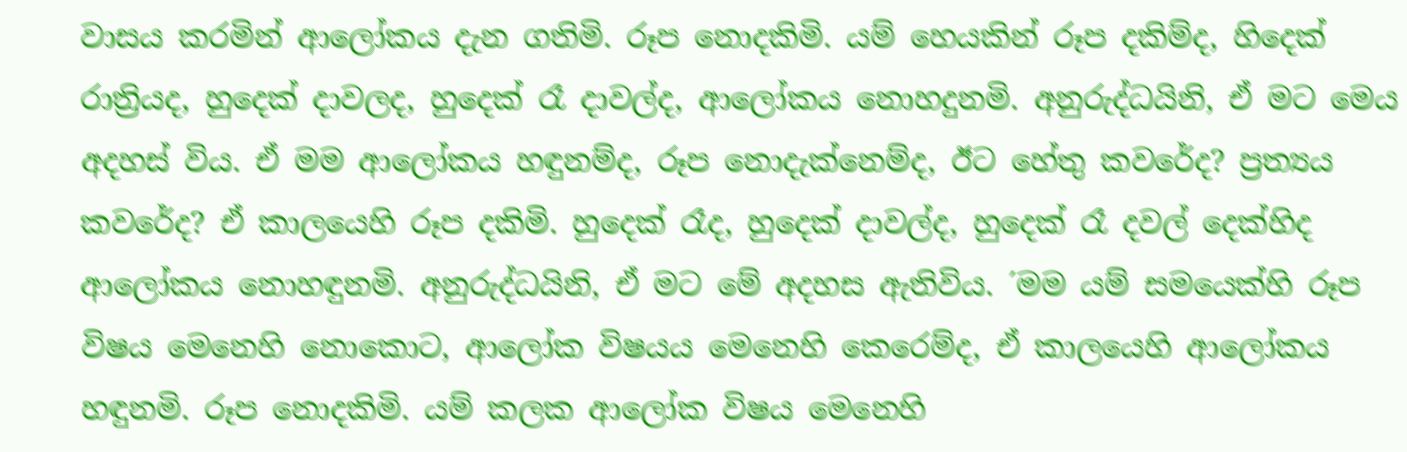වාසය කරමින් ආලෝකය දැන ගතිමි. රූප නොදකිමි. යම් හෙයකින් රූප දකිම්ද, හිදෙක් රාත්‍රියද, හුදෙක් දාවලද, හුදෙක් රෑ දාවල්ද, ආලෝකය නොහදුනමි. අනුරුද්ධයිනි, ඒ මට මෙය අදහස් විය. ඒ මම ආලෝකය හඳුනම්ද, රූප නොදැක්නෙම්ද, ඊට හේතු කවරේද? ප්‍රත්‍යය කවරේද? ඒ කාලයෙහි රූප දකිමි. හුදෙක් රෑද, හුදෙක් දාවල්ද, හුදෙක් රෑ දවල් දෙක්හිද ආලෝකය නොහඳුනමි. අනුරුද්ධයිනි, ඒ මට මේ අදහස ඇතිවිය. ´මම යම් සමයෙක්හි රූප විෂය මෙනෙහි නොකොට, ආලෝක විෂයය මෙනෙහි කෙරෙම්ද, ඒ කාලයෙහි ආලෝකය හඳුනමි. රූප නොදකිමි. යම් කලක ආලෝක විෂය මෙනෙහි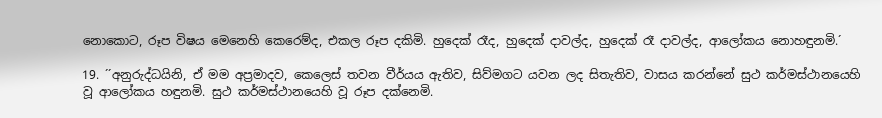නොකොට, රූප විෂය මෙනෙහි කෙරෙම්ද, එකල රූප දකිමි. හුදෙක් රෑද, හුදෙක් දාවල්ද, හුදෙක් රෑ දාවල්ද, ආලෝකය නොහඳුනමි.´

19. ´´අනුරුද්ධයිනි, ඒ මම අප්‍රමාදව, කෙලෙස් තවන වීර්යය ඇතිව, සිව්මගට යවන ලද සිතැතිව, වාසය කරන්නේ සුථ කර්මස්ථානයෙහි වූ ආලෝකය හඳුනමි. සුථ කර්මස්ථානයෙහි වූ රූප දක්නෙමි.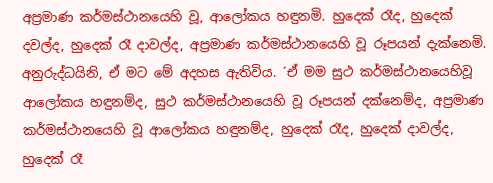අප්‍රමාණ කර්මස්ථානයෙහි වූ, ආලෝකය හඳුනමි. හුදෙක් රෑද, හුදෙක් දවල්ද, හුදෙක් රෑ දාවල්ද, අප්‍රමාණ කර්මස්ථානයෙහි වූ රූපයන් දැක්නෙමි. අනුරුද්ධයිනි, ඒ මට මේ අදහස ඇතිවිය. ´ඒ මම සුථ කර්මස්ථානයෙහිවූ ආලෝකය හඳුනම්ද, සුථ කර්මස්ථානයෙහි වූ රූපයන් දක්නෙම්ද, අප්‍රමාණ කර්මස්ථානයෙහි වූ ආලෝකය හඳුනම්ද, හුදෙක් රෑද, හුදෙක් දාවල්ද, හුදෙක් රෑ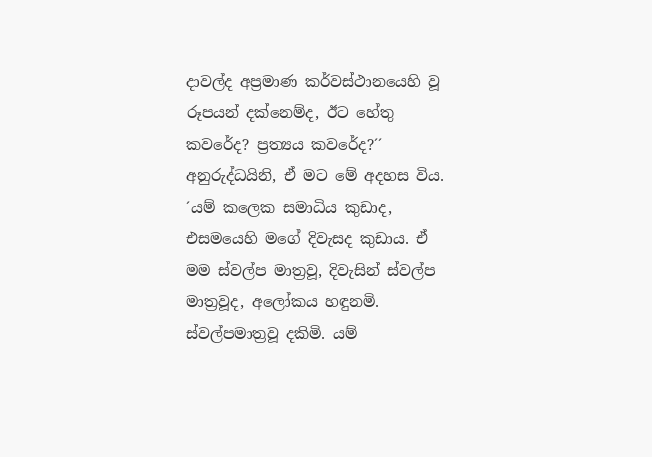දාවල්ද අප්‍රමාණ කර්වස්ථානයෙහි වූ රූපයන් දක්නෙම්ද, ඊට හේතු කවරේද? ප්‍රත්‍යය කවරේද?´´ අනුරුද්ධයිනි, ඒ මට මේ අදහස විය. ´යම් කලෙක සමාධිය කුඩාද, එසමයෙහි මගේ දිවැසද කුඩාය. ඒ මම ස්වල්ප මාත්‍රවූ, දිවැසින් ස්වල්ප මාත්‍රවූද, අලෝකය හඳුනමි. ස්වල්පමාත්‍රවූ දකිමි. යම්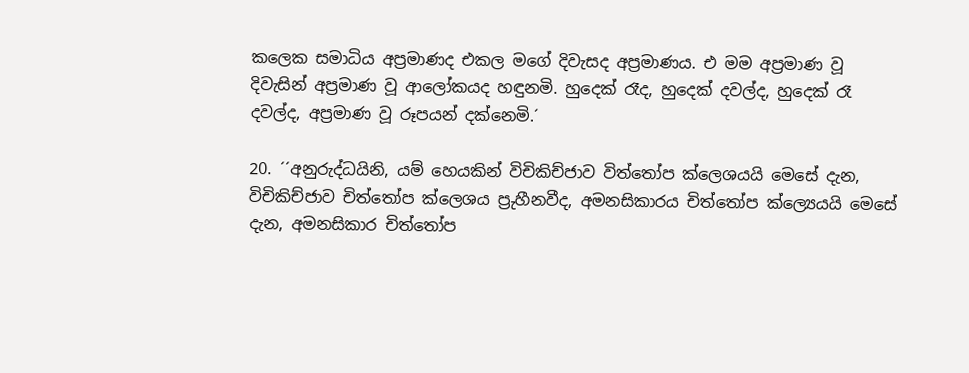කලෙක සමාධිය අප්‍රමාණද එකල මගේ දිවැසද අප්‍රමාණය. එ මම අප්‍රමාණ වූ දිවැසින් අප්‍රමාණ වූ ආලෝකයද හඳුනමි. හුදෙක් රෑද, හුදෙක් දවල්ද, හුදෙක් රෑ දවල්ද, අප්‍රමාණ වූ රූපයන් දක්නෙමි.´

20. ´´අනුරුද්ධයිනි, යම් හෙයකින් විචිකිච්ජාව විත්තෝප ක්ලෙශයයි මෙසේ දැන, විචිකිච්ජාව චිත්තෝප ක්ලෙශය ප්‍රුහීනවීද, අමනසිකාරය චිත්තෝප ක්ල්‍යෙයයි මෙසේ දැන, අමනසිකාර චිත්තෝප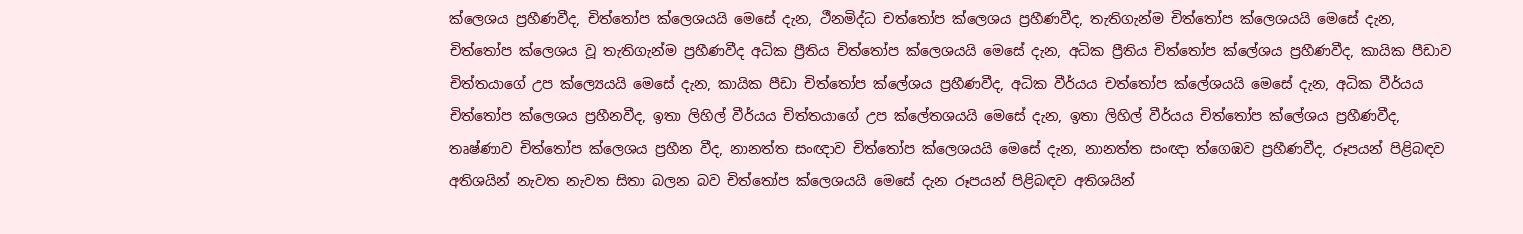ක්ලෙශය ප්‍රහීණවීද, චිත්තෝප ක්ලෙශයයි මෙසේ දැන, ථීනමිද්ධ චත්තෝප ක්ලෙශය ප්‍රහීණවීද, තැතිගැන්ම චිත්තෝප ක්ලෙශයයි මෙසේ දැන, චිත්තෝප ක්ලෙශය වූ තැතිගැන්ම ප්‍රහීණවීද අධික ප්‍රීතිය චිත්තෝප ක්ලෙශයයි මෙසේ දැන, අධික ප්‍රීතිය චිත්තෝප ක්ලේශය ප්‍රහීණවීද, කායික පීඩාව චිත්තයාගේ උප ක්ල්‍යෙයයි මෙසේ දැන, කායික පීඩා චිත්තෝප ක්ලේශය ප්‍රහීණවීද, අධික වීර්යය චත්තෝප ක්ලේශයයි මෙසේ දැන, අධික වීර්යය චිත්තෝප ක්ලෙශය ප්‍රහීනවීද, ඉතා ලිහිල් වීර්යය චිත්තයාගේ උප ක්ලේතශයයි මෙසේ දැන, ඉතා ලිහිල් වීර්යය චිත්තෝප ක්ලේශය ප්‍රහීණවීද, තෘෂ්ණාව චිත්තෝප ක්ලෙශය ප්‍රහීන වීද, නානත්ත සංඥාව චිත්තෝප ක්ලෙශයයි මෙසේ දැන, නානත්ත සංඥා ත්ගෙඹව ප්‍රහීණවීද, රූපයන් පිළිබඳව අතිශයින් නැවත නැවත සිතා බලන බව චිත්තෝප ක්ලෙශයයි මෙසේ දැන රූපයන් පිළිබඳව අතිශයින්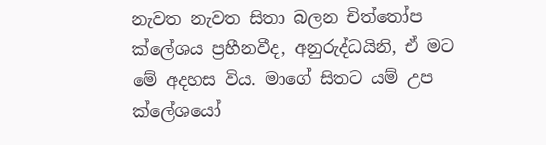නැවත නැවත සිතා බලන චිත්තෝප ක්ලේශය ප්‍රහීනවීද, අනුරුද්ධයිනි, ඒ මට මේ අදහස විය. මාගේ සිතට යම් උප ක්ලේශයෝ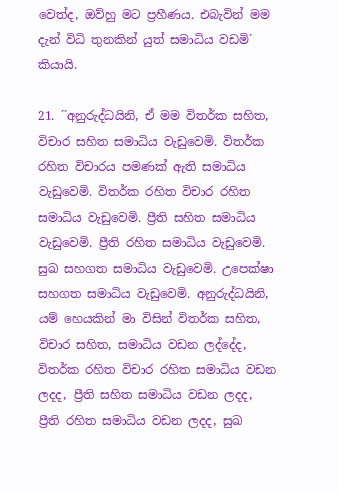වෙත්ද, ඔව්හු මට ප්‍රහීණය. එබැවින් මම දැන් විධි තුනකින් යුත් සමාධිය වඩමි´ කියායි.

21. ´´අනුරුද්ධයිනි, ඒ මම විතර්ක සහිත, විචාර සහිත සමාධිය වැඩුවෙමි. විතර්ක රහිත විචාරය පමණක් ඇති සමාධිය වැඩුවෙමි. විතර්ක රහිත විචාර රහිත සමාධිය වැඩුවෙමි. ප්‍රීති සහිත සමාධිය වැඩුවෙමි. ප්‍රීති රහිත සමාධිය වැඩුවෙමි. සුඛ සහගත සමාධිය වැඩුවෙමි. උපෙක්ෂා සහගත සමාධිය වැඩුවෙමි. අනුරුද්ධයිනි, යම් හෙයකින් මා විසින් විතර්ක සහිත, විචාර සහිත, සමාධිය වඩන ලද්දේද, විතර්ක රහිත විචාර රහිත සමාධිය වඩන ලදද, ප්‍රීති සහිත සමාධිය වඩන ලදද, ප්‍රීති රහිත සමාධිය වඩන ලදද, සුඛ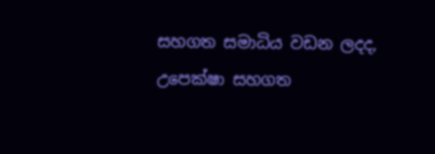සහගත සමාධිය වඩන ලදද, උපෙක්ෂා සහගත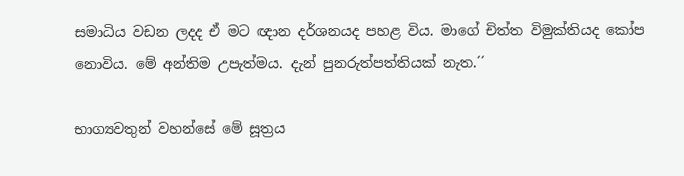සමාධිය වඩන ලදද ඒ මට ඥාන දර්ශනයද පහළ විය. මාගේ චිත්ත විමුක්තියද කෝප නොවිය. මේ අන්තිම උපැත්මය. දැන් පුනරුත්පත්තියක් නැත.´´

භාග්‍යවතුන් වහන්සේ මේ සූත්‍රය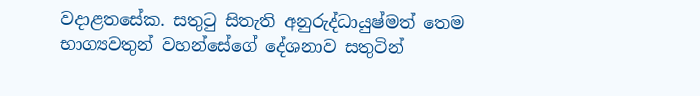වදාළතසේක. සතුටු සිතැති අනුරුද්ධායුෂ්මත් තෙම භාග්‍යවතුන් වහන්සේගේ දේශනාව සතුටින්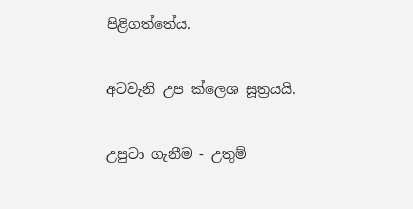පිළිගත්තේය.

අටවැනි උප ක්ලෙශ සූත්‍රයයි.

උපුටා ගැනීම - උතුම්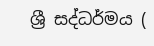ශ්‍රී සද්ධර්මය (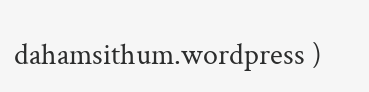dahamsithum.wordpress )